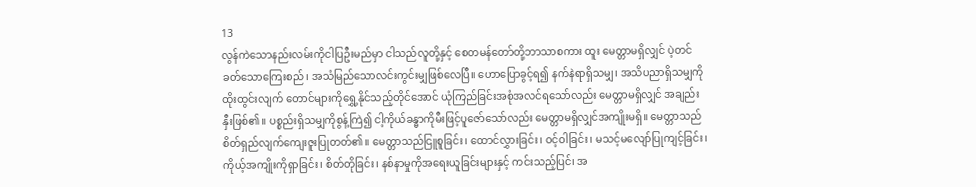13
လွန်ကဲသောနည်းလမ်းကိုငါပြဦးမည်မှာ ငါသည်လူတို့နှင့် စေတမန်တော်တို့ဘာသာစကား ထူး မေတ္တာမရှိလျှင် ပဲ့တင်ခတ်သောကြေးစည်၊ အသံမြည်သောလင်းကွင်းမျှဖြစ်လေပြီ။ ဟောပြောခွင့်ရ၍ နက်နဲရာရှိသမျှ၊ အသိပညာရှိသမျှကို ထိုးထွင်းလျက် တောင်များကိုရွှေ့နိုင်သည့်တိုင်အောင် ယုံကြည်ခြင်းအစုံအလင်ရသော်လည်း မေတ္တာမရှိလျှင် အချည်းနှီးဖြစ်၏။ ပစ္စည်းရှိသမျှကိုစွန့်ကြဲ၍ ငါ့ကိုယ်ခန္ဓာကိုမီးဖြင့်ပူဇော်သော်လည်း မေတ္တာမရှိလျှင်အကျိုးမရှိ။ မေတ္တာသည် စိတ်ရှည်လျက်ကျေးဇူးပြုတတ်၏။ မေတ္တာသည်ငြူစူခြင်း၊ ထောင်လွှားခြင်း၊ ဝင့်ဝါခြင်း၊ မသင့်မလျော်ပြုကျင့်ခြင်း၊ ကိုယ့်အကျိုးကိုရှာခြင်း၊ စိတ်တိုခြင်း၊ နစ်နာမှုကိုအရေးယူခြင်းများနှင့် ကင်းသည့်ပြင်၊ အ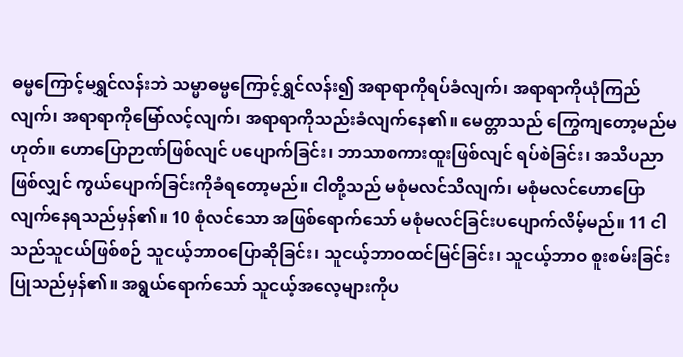ဓမ္မကြောင့်မရွှင်လန်းဘဲ သမ္မာဓမ္မကြောင့်ရွှင်လန်း၍ အရာရာကိုရပ်ခံလျက်၊ အရာရာကိုယုံကြည်လျက်၊ အရာရာကိုမြော်လင့်လျက်၊ အရာရာကိုသည်းခံလျက်နေ၏။ မေတ္တာသည် ကြွေကျတော့မည်မဟုတ်။ ဟောပြောဉာဏ်ဖြစ်လျင် ပပျောက်ခြင်း၊ ဘာသာစကားထူးဖြစ်လျင် ရပ်စဲခြင်း၊ အသိပညာဖြစ်လျှင် ကွယ်ပျောက်ခြင်းကိုခံရတော့မည်။ ငါတို့သည် မစုံမလင်သိလျက်၊ မစုံမလင်ဟောပြောလျက်နေရသည်မှန်၏။ 10 စုံလင်သော အဖြစ်ရောက်သော် မစုံမလင်ခြင်းပပျောက်လိမ့်မည်။ 11 ငါသည်သူငယ်ဖြစ်စဉ် သူငယ့်ဘာဝပြောဆိုခြင်း၊ သူငယ့်ဘာဝထင်မြင်ခြင်း၊ သူငယ့်ဘာဝ စူးစမ်းခြင်းပြုသည်မှန်၏။ အရွယ်ရောက်သော် သူငယ့်အလေ့များကိုပ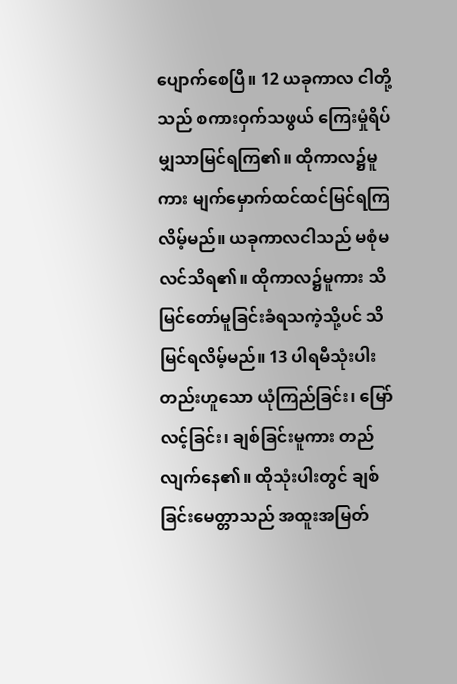ပျောက်စေပြီ။ 12 ယခုကာလ ငါတို့သည် စကားဝှက်သဖွယ် ကြေးမှုံရိပ်မျှသာမြင်ရကြ၏။ ထိုကာလ၌မူကား မျက်မှောက်ထင်ထင်မြင်ရကြလိမ့်မည်။ ယခုကာလငါသည် မစုံမလင်သိရ၏။ ထိုကာလ၌မူကား သိမြင်တော်မူခြင်းခံရသကဲ့သို့ပင် သိမြင်ရလိမ့်မည်။ 13 ပါရမီသုံးပါးတည်းဟူသော ယုံကြည်ခြင်း၊ မြော်လင့်ခြင်း၊ ချစ်ခြင်းမူကား တည်လျက်နေ၏။ ထိုသုံးပါးတွင် ချစ်ခြင်းမေတ္တာသည် အထူးအမြတ်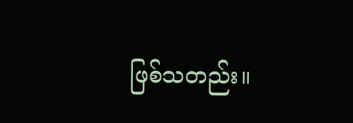ဖြစ်သတည်း။